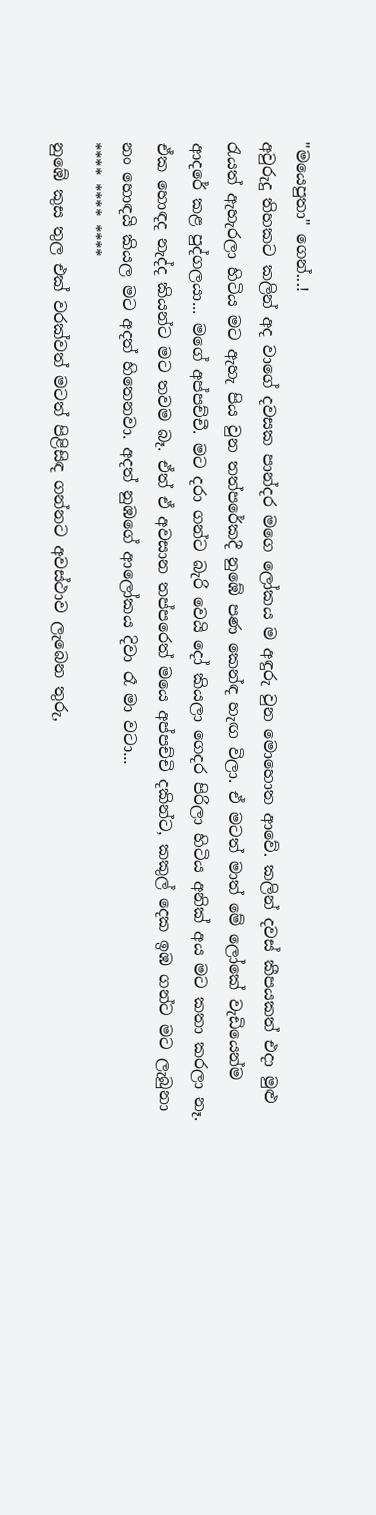"මයෙපුතා" ගෙන්...!
අවුරුදු තිහකට කලින් අද වාගේ දවසක පාන්දර මගෙ ලෝකය ම අඳුරු වුන මොහොත ආවේ. කලින් දවස් කීපයකත් එදා මුළු රැයත් ඇහැරලා හිටිය මට ඇහැ පිය වුන තත්පරේකදී නුඹේ පණ කෙන්ඳ හැඟ විලා. ඒ මටත් මාත් මේ ලෝකේ වැඩියෙන්ම ආදරේ කළ පුද්ගලයා... මගේ අප්පච්චී. මට දරා ගන්ට බැරි වෙයි දෝ කියලා ගෙදර පිරිලා හිටිය අනික් අය මට කතා කරලා නෑ. ඒක හොඳද නැද්ද කියන්ට මට තවම බෑ. ඒත් ඒ අවසාන තප්පරෙත් මයෙ අප්පච්චි දකින්ට, කකුල් දෙක ඉඹ ගන්ට මට ලැබුනා නං හොඳයි කියල මට අදත් හිතෙනවා. අදත් නුඹගේ ආලෝකය දිවා රෑ මා වටා...
**** **** ****
නුඹේ කුස තුල එක් වරක්වත් මටත් පිළිසිඳ ගන්නට අවස්ථාව ලැබෙන තුරු,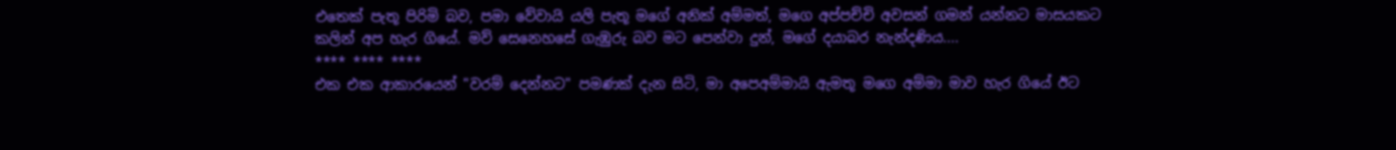එතෙක් පැතූ පිරිමි බව, පමා වේවායි යලි පැතූ මගේ අනික් අම්මත්, මගෙ අප්පච්චි අවසන් ගමන් යන්නට මාසයකට කලින් අප හැර ගියේ. මව් සෙනෙහසේ ගැඹුරු බව මට පෙන්වා දුන්, මගේ දයාබර නැන්දණිය....
**** **** ****
එක එක ආකාරයෙන් "වරම් දෙන්නට" පමණක් දැන සිටි, මා අපෙඅම්මායි ඇමතූ මගෙ අම්මා මාව හැර ගියේ ඊට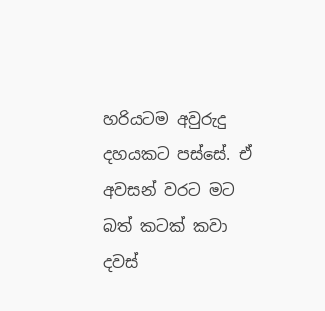හරියටම අවුරුදු දහයකට පස්සේ. ඒ අවසන් වරට මට බත් කටක් කවා දවස්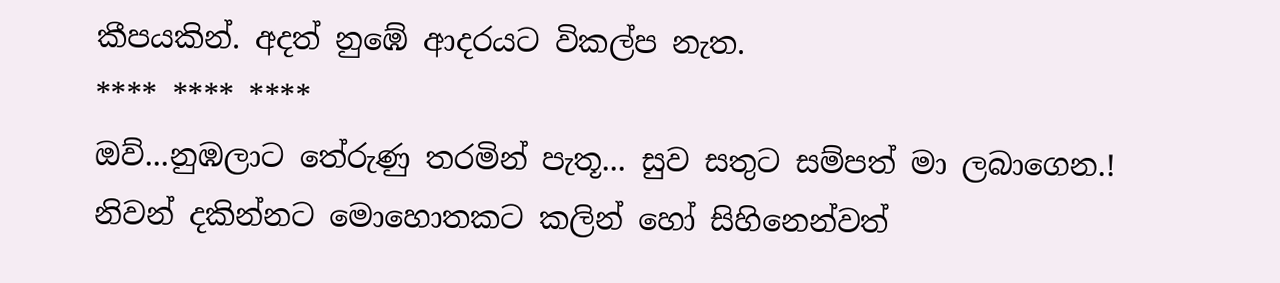කීපයකින්. අදත් නුඹේ ආදරයට විකල්ප නැත.
**** **** ****
ඔව්...නුඹලාට තේරුණු තරමින් පැතූ... සුව සතුට සම්පත් මා ලබාගෙන.!
නිවන් දකින්නට මොහොතකට කලින් හෝ සිහිනෙන්වත්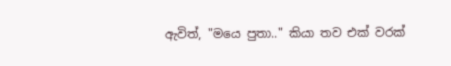ඇවිත්, "මයෙ පුතා.." කියා තව එක් වරක්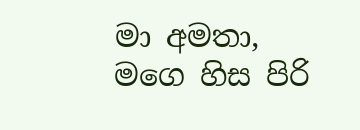මා අමතා, මගෙ හිස පිරි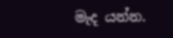මැද යන්න.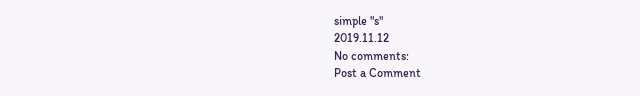simple "s"
2019.11.12
No comments:
Post a Comment